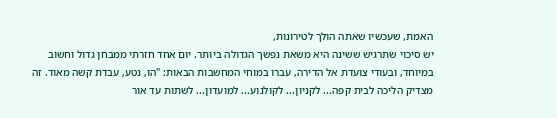האמת, שעכשיו שאתה הולך לטירונות,
יש סיכוי שתרגיש ששינה היא משאת נפשך הגדולה ביותר. יום אחד חזרתי ממבחן גדול וחשוב במיוחד, ובעודי צועדת אל הדירה, עברו במוחי המחשבות הבאות: "הו, נטע, עבדת קשה מאוד. זה מצדיק הליכה לבית קפה... לקניון... לקולנוע... למועדון... לשתות עד אור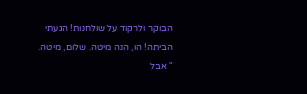הבוקר ולרקוד על שולחנות! הגעתי הביתה! הו, הנה מיטה. שלום, מיטה.
" אבל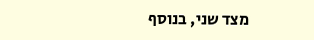מצד שני, בנוסף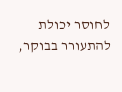לחוסר יכולת להתעורר בבוקר,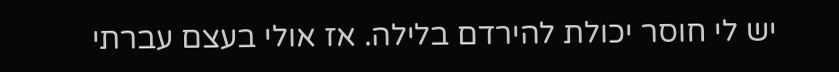יש לי חוסר יכולת להירדם בלילה. אז אולי בעצם עברתי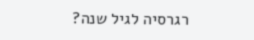רגרסיה לגיל שנה?